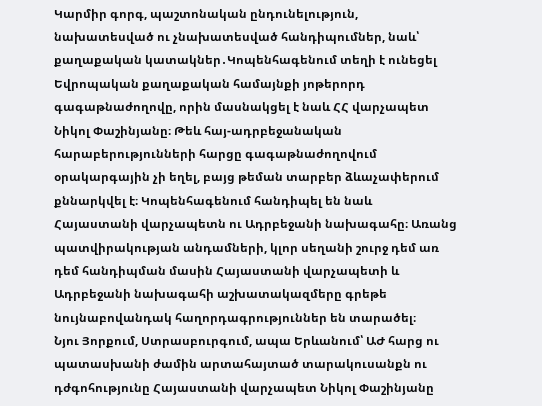Կարմիր գորգ, պաշտոնական ընդունելություն, նախատեսված ու չնախատեսված հանդիպումներ, նաև՝ քաղաքական կատակներ․Կոպենհագենում տեղի է ունեցել Եվրոպական քաղաքական համայնքի յոթերորդ գագաթնաժողովը, որին մասնակցել է նաև ՀՀ վարչապետ Նիկոլ Փաշինյանը։ Թեև հայ-ադրբեջանական հարաբերությունների հարցը գագաթնաժողովում օրակարգային չի եղել, բայց թեման տարբեր ձևաչափերում քննարկվել է։ Կոպենհագենում հանդիպել են նաև Հայաստանի վարչապետն ու Ադրբեջանի նախագահը։ Առանց պատվիրակության անդամների, կլոր սեղանի շուրջ դեմ առ դեմ հանդիպման մասին Հայաստանի վարչապետի և Ադրբեջանի նախագահի աշխատակազմերը գրեթե նույնաբովանդակ հաղորդագրություններ են տարածել։
Նյու Յորքում, Ստրասբուրգում, ապա Երևանում՝ ԱԺ հարց ու պատասխանի ժամին արտահայտած տարակուսանքն ու դժգոհությունը Հայաստանի վարչապետ Նիկոլ Փաշինյանը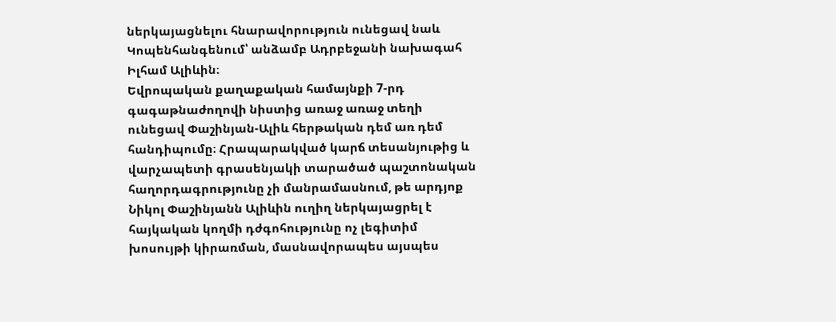ներկայացնելու հնարավորություն ունեցավ նաև Կոպենհանգենում՝ անձամբ Ադրբեջանի նախագահ Իլհամ Ալիևին։
Եվրոպական քաղաքական համայնքի 7-րդ գագաթնաժողովի նիստից առաջ առաջ տեղի ունեցավ Փաշինյան-Ալիև հերթական դեմ առ դեմ հանդիպումը։ Հրապարակված կարճ տեսանյութից և վարչապետի գրասենյակի տարածած պաշտոնական հաղորդագրությունը չի մանրամասնում, թե արդյոք Նիկոլ Փաշինյանն Ալիևին ուղիղ ներկայացրել է հայկական կողմի դժգոհությունը ոչ լեգիտիմ խոսույթի կիրառման, մասնավորապես այսպես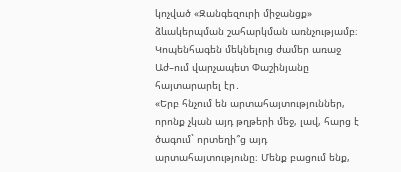կոչված «Զանգեզուրի միջանցք» ձևակերպման շահարկման առնչությամբ։ Կոպենհագեն մեկնելուց ժամեր առաջ Աժ–ում վարչապետ Փաշինյանը հայտարարել էր․
«Երբ հնչում են արտահայտություններ, որոնք չկան այդ թղթերի մեջ, լավ, հարց է ծագում` որտեղի՞ց այդ արտահայտությունը։ Մենք բացում ենք,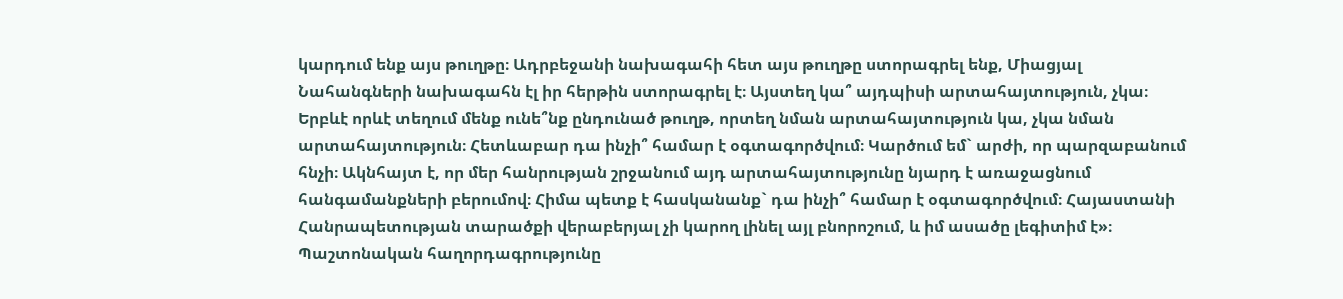կարդում ենք այս թուղթը։ Ադրբեջանի նախագահի հետ այս թուղթը ստորագրել ենք, Միացյալ Նահանգների նախագահն էլ իր հերթին ստորագրել է։ Այստեղ կա՞ այդպիսի արտահայտություն, չկա։ Երբևէ որևէ տեղում մենք ունե՞նք ընդունած թուղթ, որտեղ նման արտահայտություն կա, չկա նման արտահայտություն։ Հետևաբար դա ինչի՞ համար է օգտագործվում։ Կարծում եմ` արժի, որ պարզաբանում հնչի։ Ակնհայտ է, որ մեր հանրության շրջանում այդ արտահայտությունը նյարդ է առաջացնում հանգամանքների բերումով։ Հիմա պետք է հասկանանք` դա ինչի՞ համար է օգտագործվում։ Հայաստանի Հանրապետության տարածքի վերաբերյալ չի կարող լինել այլ բնորոշում, և իմ ասածը լեգիտիմ է»։
Պաշտոնական հաղորդագրությունը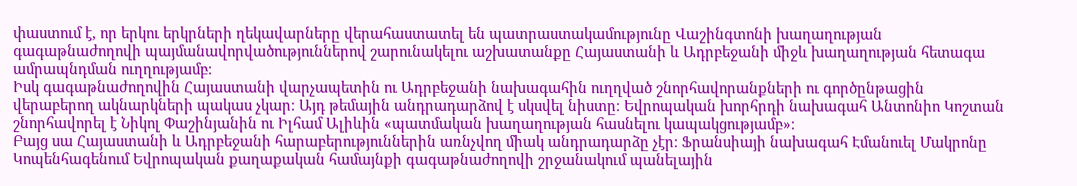փաստում է, որ երկու երկրների ղեկավարները վերահաստատել են պատրաստակամությունը Վաշինգտոնի խաղաղության գագաթնաժողովի պայմանավորվածություններով շարունակելու աշխատանքը Հայաստանի և Ադրբեջանի միջև խաղաղության հետագա ամրապնդման ուղղությամբ։
Իսկ գագաթնաժողովին Հայաստանի վարչապետին ու Ադրբեջանի նախագահին ուղղված շնորհավորանքների ու գործընթացին վերաբերող ակնարկների պակաս չկար։ Այդ թեմային անդրադարձով է սկսվել նիստը։ Եվրոպական խորհրդի նախագահ Անտոնիո Կոշտան շնորհավորել է Նիկոլ Փաշինյանին ու Իլհամ Ալիևին «պատմական խաղաղության հասնելու կապակցությամբ»։
Բայց սա Հայաստանի և Ադրբեջանի հարաբերություններին առնչվող միակ անդրադարձը չէր։ Ֆրանսիայի նախագահ Էմանուել Մակրոնը Կոպենհագենում Եվրոպական քաղաքական համայնքի գագաթնաժողովի շրջանակում պանելային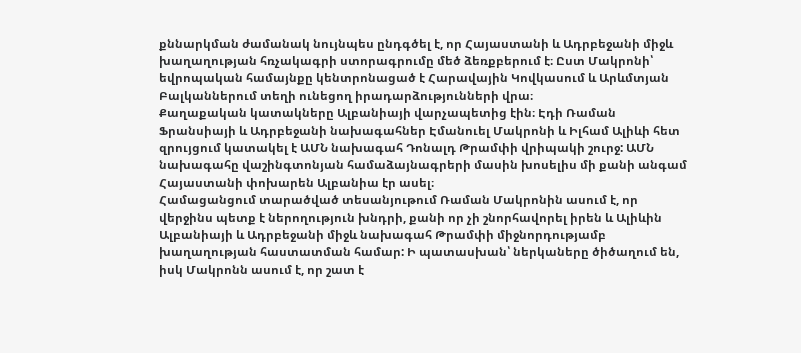քննարկման ժամանակ նույնպես ընդգծել է, որ Հայաստանի և Ադրբեջանի միջև խաղաղության հռչակագրի ստորագրումը մեծ ձեռքբերում է։ Ըստ Մակրոնի՝ եվրոպական համայնքը կենտրոնացած է Հարավային Կովկասում և Արևմտյան Բալկաններում տեղի ունեցող իրադարձությունների վրա։
Քաղաքական կատակները Ալբանիայի վարչապետից էին։ Էդի Ռաման Ֆրանսիայի և Ադրբեջանի նախագահներ Էմանուել Մակրոնի և Իլհամ Ալիևի հետ զրույցում կատակել է ԱՄՆ նախագահ Դոնալդ Թրամփի վրիպակի շուրջ: ԱՄՆ նախագահը վաշինգտոնյան համաձայնագրերի մասին խոսելիս մի քանի անգամ Հայաստանի փոխարեն Ալբանիա էր ասել։
Համացանցում տարածված տեսանյութում Ռաման Մակրոնին ասում է, որ վերջինս պետք է ներողություն խնդրի, քանի որ չի շնորհավորել իրեն և Ալիևին Ալբանիայի և Ադրբեջանի միջև նախագահ Թրամփի միջնորդությամբ խաղաղության հաստատման համար: Ի պատասխան՝ ներկաները ծիծաղում են, իսկ Մակրոնն ասում է, որ շատ է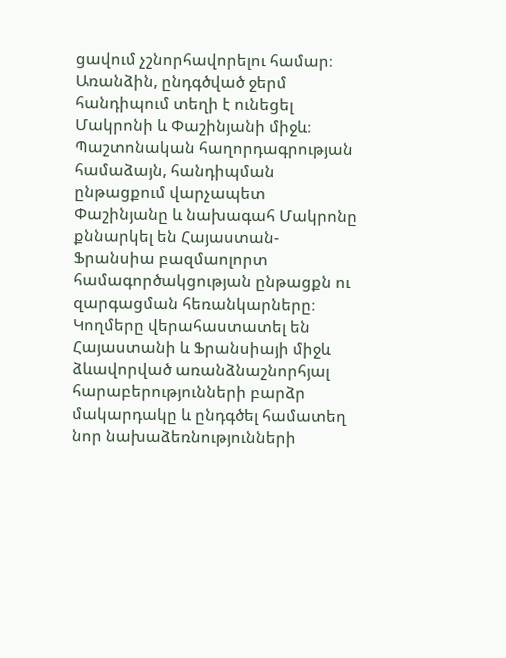ցավում չշնորհավորելու համար։
Առանձին, ընդգծված ջերմ հանդիպում տեղի է ունեցել Մակրոնի և Փաշինյանի միջև։
Պաշտոնական հաղորդագրության համաձայն, հանդիպման ընթացքում վարչապետ Փաշինյանը և նախագահ Մակրոնը քննարկել են Հայաստան-Ֆրանսիա բազմաոլորտ համագործակցության ընթացքն ու զարգացման հեռանկարները։ Կողմերը վերահաստատել են Հայաստանի և Ֆրանսիայի միջև ձևավորված առանձնաշնորհյալ հարաբերությունների բարձր մակարդակը և ընդգծել համատեղ նոր նախաձեռնությունների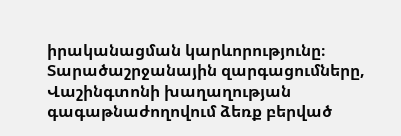իրականացման կարևորությունը։
Տարածաշրջանային զարգացումները, Վաշինգտոնի խաղաղության գագաթնաժողովում ձեռք բերված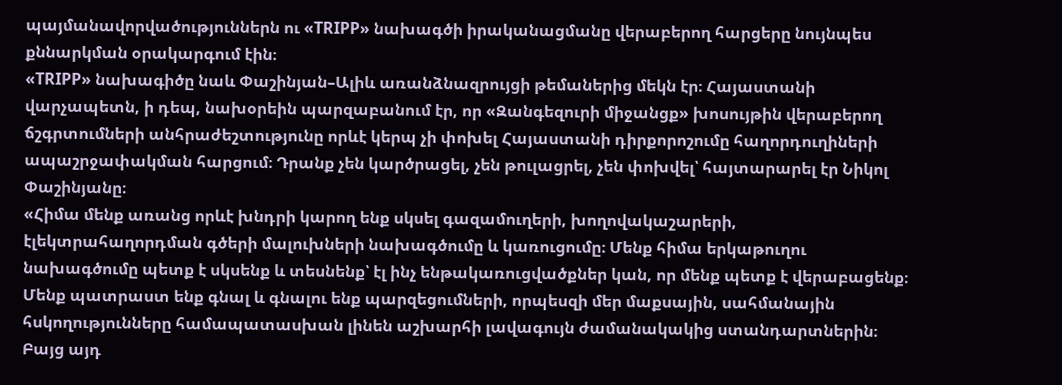պայմանավորվածություններն ու «TRIPP» նախագծի իրականացմանը վերաբերող հարցերը նույնպես քննարկման օրակարգում էին։
«TRIPP» նախագիծը նաև Փաշինյան–Ալիև առանձնազրույցի թեմաներից մեկն էր։ Հայաստանի վարչապետն, ի դեպ, նախօրեին պարզաբանում էր, որ «Զանգեզուրի միջանցք» խոսույթին վերաբերող ճշգրտումների անհրաժեշտությունը որևէ կերպ չի փոխել Հայաստանի դիրքորոշումը հաղորդուղիների ապաշրջափակման հարցում։ Դրանք չեն կարծրացել, չեն թուլացրել, չեն փոխվել՝ հայտարարել էր Նիկոլ Փաշինյանը։
«Հիմա մենք առանց որևէ խնդրի կարող ենք սկսել գազամուղերի, խողովակաշարերի, էլեկտրահաղորդման գծերի մալուխների նախագծումը և կառուցումը։ Մենք հիմա երկաթուղու նախագծումը պետք է սկսենք և տեսնենք՝ էլ ինչ ենթակառուցվածքներ կան, որ մենք պետք է վերաբացենք։ Մենք պատրաստ ենք գնալ և գնալու ենք պարզեցումների, որպեսզի մեր մաքսային, սահմանային հսկողությունները համապատասխան լինեն աշխարհի լավագույն ժամանակակից ստանդարտներին։ Բայց այդ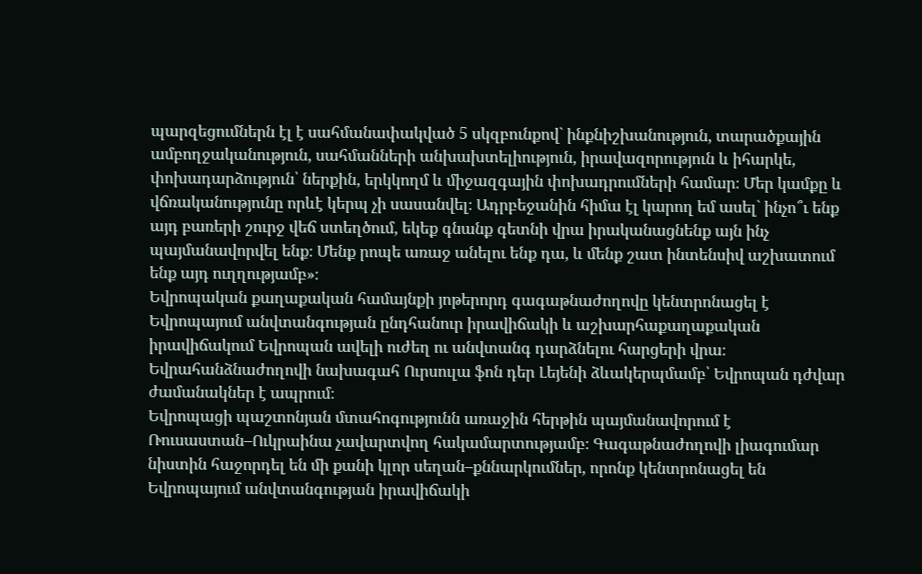պարզեցումներն էլ է սահմանափակված 5 սկզբունքով` ինքնիշխանություն, տարածքային ամբողջականություն, սահմանների անխախտելիություն, իրավազորություն և իհարկե, փոխադարձություն՝ ներքին, երկկողմ և միջազգային փոխադրումների համար։ Մեր կամքը և վճռականությունը որևէ կերպ չի սասանվել։ Ադրբեջանին հիմա էլ կարող եմ ասել` ինչո՞ւ ենք այդ բառերի շուրջ վեճ ստեղծում, եկեք գնանք գետնի վրա իրականացնենք այն ինչ պայմանավորվել ենք։ Մենք րոպե առաջ անելու ենք դա, և մենք շատ ինտենսիվ աշխատում ենք այդ ուղղությամբ»։
Եվրոպական քաղաքական համայնքի յոթերորդ գագաթնաժողովը կենտրոնացել է Եվրոպայում անվտանգության ընդհանուր իրավիճակի և աշխարհաքաղաքական իրավիճակում Եվրոպան ավելի ուժեղ ու անվտանգ դարձնելու հարցերի վրա։
Եվրահանձնաժողովի նախագահ Ուրսուլա ֆոն դեր Լեյենի ձևակերպմամբ՝ Եվրոպան դժվար ժամանակներ է ապրում։
Եվրոպացի պաշտոնյան մտահոգությունն առաջին հերթին պայմանավորում է Ռուսաստան–Ուկրաինա չավարտվող հակամարտությամբ։ Գագաթնաժողովի լիագումար նիստին հաջորդել են մի քանի կլոր սեղան–քննարկումներ, որոնք կենտրոնացել են Եվրոպայում անվտանգության իրավիճակի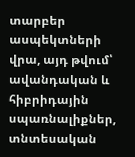տարբեր ասպեկտների վրա, այդ թվում՝ ավանդական և հիբրիդային սպառնալիքներ, տնտեսական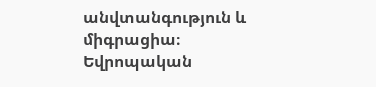անվտանգություն և միգրացիա։
Եվրոպական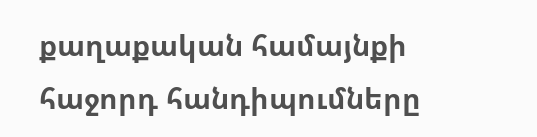քաղաքական համայնքի հաջորդ հանդիպումները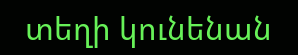տեղի կունենան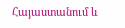Հայաստանում և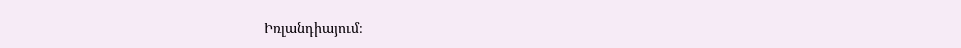Իռլանդիայում։